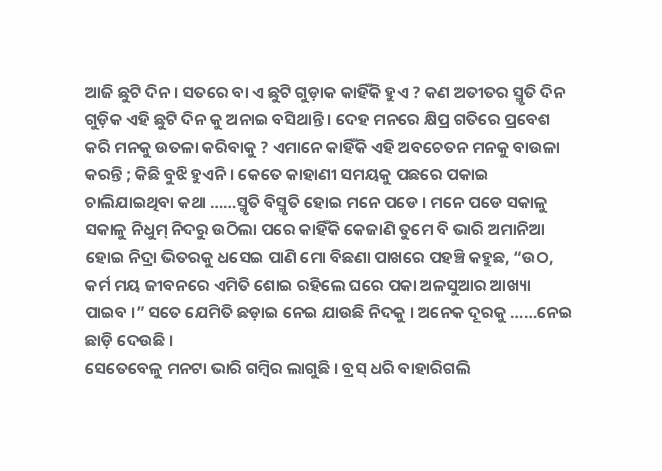ଆଜି ଛୁଟି ଦିନ । ସତରେ ବା ଏ ଛୁଟି ଗୁଡ଼ାକ କାହିଁକି ହୁଏ ? କଣ ଅତୀତର ସ୍ମୃତି ଦିନ ଗୁଡ଼ିକ ଏହି ଛୁଟି ଦିନ କୁ ଅନାଇ ବସିଥାନ୍ତି । ଦେହ ମନରେ କ୍ଷିପ୍ର ଗତିରେ ପ୍ରବେଶ କରି ମନକୁ ଉତଳା କରିବାକୁ ? ଏମାନେ କାହିଁକି ଏହି ଅବଚେତନ ମନକୁ ବାଉଳା କରନ୍ତି ; କିଛି ବୁଝି ହୁଏନି । କେତେ କାହାଣୀ ସମୟକୁ ପଛରେ ପକାଇ ଚାଲିଯାଇଥିବା କଥା ……ସ୍ମୃତି ବିସ୍ମୃତି ହୋଇ ମନେ ପଡେ । ମନେ ପଡେ ସକାଳୁ ସକାଳୁ ନିଧୁମ୍ ନିଦରୁ ଉଠିଲା ପରେ କାହିଁକି କେଜାଣି ତୁମେ ବି ଭାରି ଅମାନିଆ ହୋଇ ନିଦ୍ରା ଭିତରକୁ ଧସେଇ ପାଣି ମୋ ବିଛଣା ପାଖରେ ପହଞ୍ଚି କହୁଛ, “ଉଠ, କର୍ମ ମୟ ଜୀବନରେ ଏମିତି ଶୋଇ ରହିଲେ ଘରେ ପକା ଅଳସୁଆର ଆଖ୍ୟା ପାଇବ ।” ସତେ ଯେମିତି ଛଡ଼ାଇ ନେଇ ଯାଉଛି ନିଦକୁ । ଅନେକ ଦୂରକୁ ……ନେଇ ଛାଡ଼ି ଦେଉଛି ।
ସେତେବେଳୁ ମନଟା ଭାରି ଗମ୍ବିର ଲାଗୁଛି । ବ୍ରସ୍ ଧରି ବାହାରିଗଲି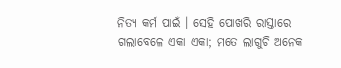ନିତ୍ୟ କର୍ମ ପାଇଁ । ସେହି ପୋଖରି ରାସ୍ତାରେ ଗଲାବେଳେ ଏକା ଏକା; ମତେ ଲାଗୁଚି ଅନେକ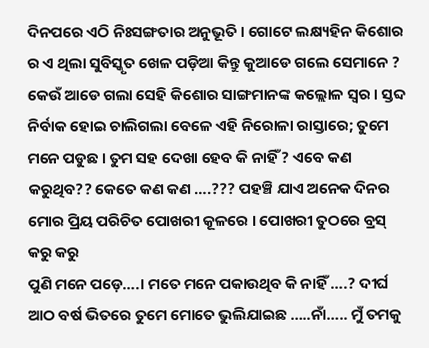ଦିନପରେ ଏଠି ନିଃସଙ୍ଗତାର ଅନୁଭୂତି । ଗୋଟେ ଲକ୍ଷ୍ୟହିନ କିଶୋର ର ଏ ଥିଲା ସୁବିସ୍କୃତ ଖେଳ ପଡ଼ିଆ କିନ୍ତୁ କୁଆଡେ ଗଲେ ସେମାନେ ? କେଉଁ ଆଡେ ଗଲା ସେହି କିଶୋର ସାଙ୍ଗମାନଙ୍କ କଲ୍ଲୋଳ ସ୍ୱର । ସ୍ତବ୍ଦ ନିର୍ବାକ ହୋଇ ଚାଲିଗଲା ବେଳେ ଏହି ନିରୋଳା ରାସ୍ତାରେ; ତୁମେ ମନେ ପଡୁଛ । ତୁମ ସହ ଦେଖା ହେବ କି ନାହିଁ ? ଏବେ କଣ କରୁଥିବ?? କେତେ କଣ କଣ ….??? ପହଞ୍ଚି ଯାଏ ଅନେକ ଦିନର ମୋର ପ୍ରିୟ ପରିଚିତ ପୋଖରୀ କୂଳରେ । ପୋଖରୀ ତୁଠରେ ବ୍ରସ୍ କରୁ କରୁ
ପୁଣି ମନେ ପଡ଼େ….। ମତେ ମନେ ପକାଉଥିବ କି ନାହିଁ ….? ଦୀର୍ଘ ଆଠ ବର୍ଷ ଭିତରେ ତୁମେ ମୋତେ ଭୁଲିଯାଇଛ …..ନାଁ….. ମୁଁ ତମକୁ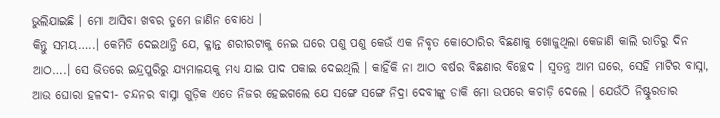ଭୁଲିଯାଇଛି । ମୋ ଆସିବା ଖବର ତୁମେ ଜାଣିନ ବୋଧେ ।
କିନ୍ତୁ ସମୟ…..। କେମିତି ଦେଇଥାନ୍ତି ଯେ, କ୍ଳାନ୍ତ ଶରୀରଟାକୁ ନେଇ ଘରେ ପଶୁ ପଶୁ କେଉଁ ଏକ ନିବୃତ କୋଠୋରିର ବିଛଣାକୁ ଖୋଜୁଥିଲା କେଜାଣି କାଲି ରାତିରୁ ଦିନ ଆଠ….। ସେ ଭିତରେ ଇନ୍ଦ୍ରପୁରିରୁ ଯ୍ୟମାଳୟକୁ ମଧ୍ୟ ଯାଇ ପାଦ ପକାଇ ଦେଇଥିଲି । କାହିଁକି ନା ଆଠ ବର୍ଷର ବିଛଣାର ବିଚ୍ଛେଦ । ସ୍ଵତନ୍ତ୍ର ଆମ ଘରେ, ସେହି ମାଟିର ବାସ୍ନା, ଆଉ ଘୋରା ହଳଦୀ- ଚନ୍ଦନର ବାସ୍ନା ଗୁଡ଼ିକ ଏତେ ନିଜର ହେଇଗଲେ ଯେ ସଙ୍ଗେ ସଙ୍ଗେ ନିଦ୍ରା ଦେବୀଙ୍କୁ ଡାକି ମୋ ଉପରେ କଚାଡ଼ି ଦେଲେ । ଯେଉଁଠି ନିଷ୍ଟୁରତାର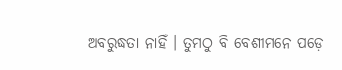ଅବରୁଦ୍ଧତା ନାହିଁ । ତୁମଠୁ ବି ବେଶୀମନେ ପଡ଼େ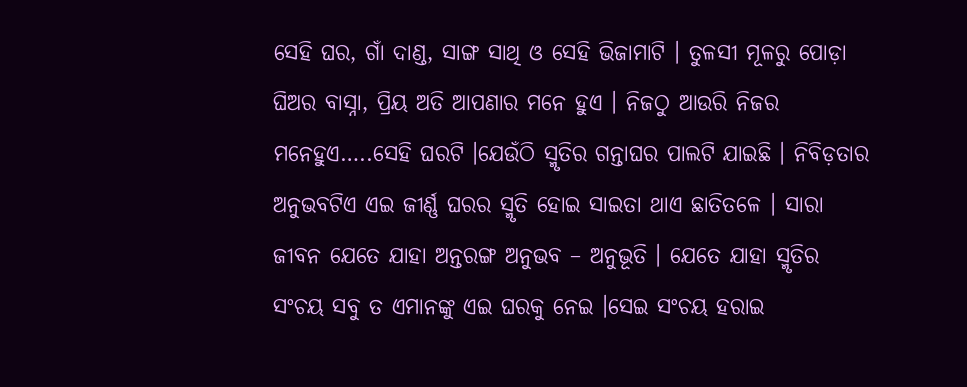ସେହି ଘର, ଗାଁ ଦାଣ୍ଡ, ସାଙ୍ଗ ସାଥି ଓ ସେହି ଭିଜାମାଟି । ତୁଳସୀ ମୂଳରୁ ପୋଡ଼ା ଘିଅର ବାସ୍ନା, ପ୍ରିୟ ଅତି ଆପଣାର ମନେ ହୁଏ । ନିଜଠୁ ଆଉରି ନିଜର ମନେହୁଏ…..ସେହି ଘରଟି ।ଯେଉଁଠି ସ୍ମୃତିର ଗନ୍ତାଘର ପାଲଟି ଯାଇଛି । ନିବିଡ଼ତାର ଅନୁଭବଟିଏ ଏଇ ଜୀର୍ଣ୍ଣ ଘରର ସ୍ମୃତି ହୋଇ ସାଇତା ଥାଏ ଛାତିତଳେ । ସାରା ଜୀବନ ଯେତେ ଯାହା ଅନ୍ତରଙ୍ଗ ଅନୁଭବ – ଅନୁଭୂତି । ଯେତେ ଯାହା ସ୍ମୃତିର ସଂଚୟ ସବୁ ତ ଏମାନଙ୍କୁ ଏଇ ଘରକୁ ନେଇ ।ସେଇ ସଂଚୟ ହରାଇ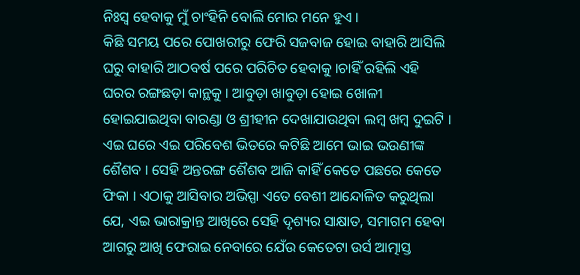ନିଃସ୍ଵ ହେବାକୁ ମୁଁ ଚାଂହିନି ବୋଲି ମୋର ମନେ ହୁଏ ।
କିଛି ସମୟ ପରେ ପୋଖରୀରୁ ଫେରି ସଜବାଜ ହୋଇ ବାହାରି ଆସିଲି ଘରୁ ବାହାରି ଆଠବର୍ଷ ପରେ ପରିଚିତ ହେବାକୁ ।ଚାହିଁ ରହିଲି ଏହି ଘରର ରଙ୍ଗଛଡ଼ା କାନ୍ଥକୁ । ଆବୁଡ଼ା ଖାବୁଡ଼ା ହୋଇ ଖୋଳୀ ହୋଇଯାଇଥିବା ବାରଣ୍ଡା ଓ ଶ୍ରୀହୀନ ଦେଖାଯାଉଥିବା ଲମ୍ବ ଖମ୍ବ ଦୁଇଟି । ଏଇ ଘରେ ଏଇ ପରିବେଶ ଭିତରେ କଟିଛି ଆମେ ଭାଇ ଭଉଣୀଙ୍କ ଶୈଶବ । ସେହି ଅନ୍ତରଙ୍ଗ ଶୈଶବ ଆଜି କାହିଁ କେତେ ପଛରେ କେତେ ଫିକା । ଏଠାକୁ ଆସିବାର ଅଭିସ୍ପା ଏତେ ବେଶୀ ଆନ୍ଦୋଳିତ କରୁଥିଲା ଯେ, ଏଇ ଭାରାକ୍ରାନ୍ତ ଆଖିରେ ସେହି ଦୃଶ୍ୟର ସାକ୍ଷାତ, ସମାଗମ ହେବା ଆଗରୁ ଆଖି ଫେରାଇ ନେବାରେ ଯେଁଉ କେତେଟା ଉର୍ସ ଆତ୍ମାସ୍ତ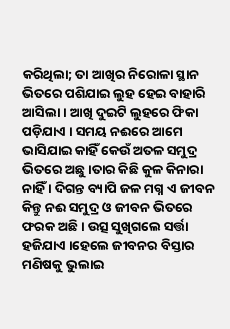କରିଥିଲା; ତା ଆଖିର ନିରୋଳା ସ୍ଥାନ ଭିତରେ ପଶିଯାଇ ଲୁହ ହେଇ ବାହାରି ଆସିଲା । ଆଖି ଦୁଇଟି ଲୁହରେ ଫିକା ପଡ଼ିଯାଏ । ସମୟ ନଈରେ ଆମେ ଭାସିଯାଇ କାହିଁ କେଉଁ ଅତଳ ସମୁଦ୍ର ଭିତରେ ଅଛୁ ।ତାର କିଛି କୁଳ କିନାରା ନାହିଁ । ଦିଗନ୍ତ ବ୍ୟାପି ଜଳ ମଗ୍ନ ଏ ଜୀବନ କିନ୍ତୁ ନଈ ସମୁଦ୍ର ଓ ଜୀବନ ଭିତରେ ଫରକ ଅଛି । ଉତ୍ସ ସୁଖିଗଲେ ସର୍ତ୍ତା ହଜିଯାଏ ।ହେଲେ ଜୀବନର ବିସ୍ତାର ମଣିଷକୁ ଭୁଲାଇ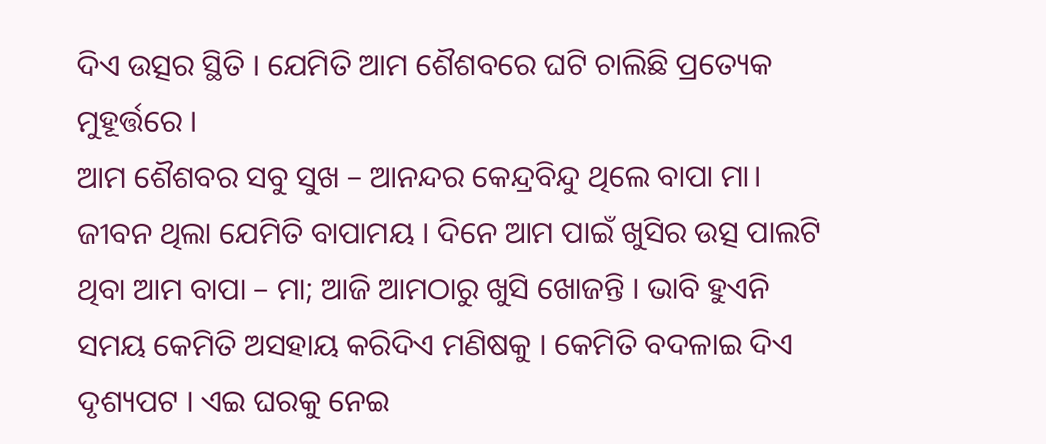ଦିଏ ଉତ୍ସର ସ୍ଥିତି । ଯେମିତି ଆମ ଶୈଶବରେ ଘଟି ଚାଲିଛି ପ୍ରତ୍ୟେକ ମୁହୂର୍ତ୍ତରେ ।
ଆମ ଶୈଶବର ସବୁ ସୁଖ – ଆନନ୍ଦର କେନ୍ଦ୍ରବିନ୍ଦୁ ଥିଲେ ବାପା ମା। ଜୀବନ ଥିଲା ଯେମିତି ବାପାମୟ । ଦିନେ ଆମ ପାଇଁ ଖୁସିର ଉତ୍ସ ପାଲଟି ଥିବା ଆମ ବାପା – ମା; ଆଜି ଆମଠାରୁ ଖୁସି ଖୋଜନ୍ତି । ଭାବି ହୁଏନି ସମୟ କେମିତି ଅସହାୟ କରିଦିଏ ମଣିଷକୁ । କେମିତି ବଦଳାଇ ଦିଏ ଦୃଶ୍ୟପଟ । ଏଇ ଘରକୁ ନେଇ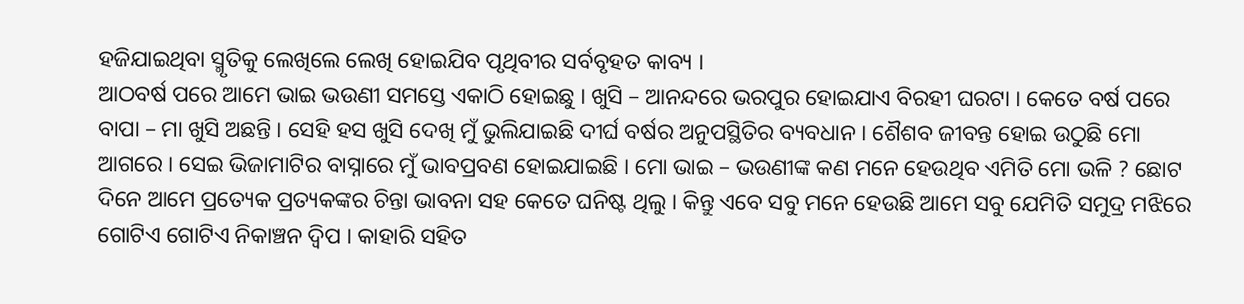ହଜିଯାଇଥିବା ସ୍ମୃତିକୁ ଲେଖିଲେ ଲେଖି ହୋଇଯିବ ପୃଥିବୀର ସର୍ବବୃହତ କାବ୍ୟ ।
ଆଠବର୍ଷ ପରେ ଆମେ ଭାଇ ଭଉଣୀ ସମସ୍ତେ ଏକାଠି ହୋଇଛୁ । ଖୁସି – ଆନନ୍ଦରେ ଭରପୁର ହୋଇଯାଏ ବିରହୀ ଘରଟା । କେତେ ବର୍ଷ ପରେ ବାପା – ମା ଖୁସି ଅଛନ୍ତି । ସେହି ହସ ଖୁସି ଦେଖି ମୁଁ ଭୁଲିଯାଇଛି ଦୀର୍ଘ ବର୍ଷର ଅନୁପସ୍ଥିତିର ବ୍ୟବଧାନ । ଶୈଶବ ଜୀବନ୍ତ ହୋଇ ଉଠୁଛି ମୋ ଆଗରେ । ସେଇ ଭିଜାମାଟିର ବାସ୍ନାରେ ମୁଁ ଭାବପ୍ରବଣ ହୋଇଯାଇଛି । ମୋ ଭାଇ – ଭଉଣୀଙ୍କ କଣ ମନେ ହେଉଥିବ ଏମିତି ମୋ ଭଳି ? ଛୋଟ ଦିନେ ଆମେ ପ୍ରତ୍ୟେକ ପ୍ରତ୍ୟକଙ୍କର ଚିନ୍ତା ଭାବନା ସହ କେତେ ଘନିଷ୍ଟ ଥିଲୁ । କିନ୍ତୁ ଏବେ ସବୁ ମନେ ହେଉଛି ଆମେ ସବୁ ଯେମିତି ସମୁଦ୍ର ମଝିରେ ଗୋଟିଏ ଗୋଟିଏ ନିକାଞ୍ଚନ ଦ୍ଵିପ । କାହାରି ସହିତ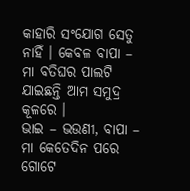କାହାରି ସଂଯୋଗ ସେତୁ ନାହିଁ । କେବଳ ବାପା – ମା ବତିଘର ପାଲଟି ଯାଇଛନ୍ତି ଆମ ସମୁଦ୍ର କୂଳରେ ।
ଭାଇ – ଭଉଣୀ, ବାପା – ମା କେତେଦିନ ପରେ ଗୋଟେ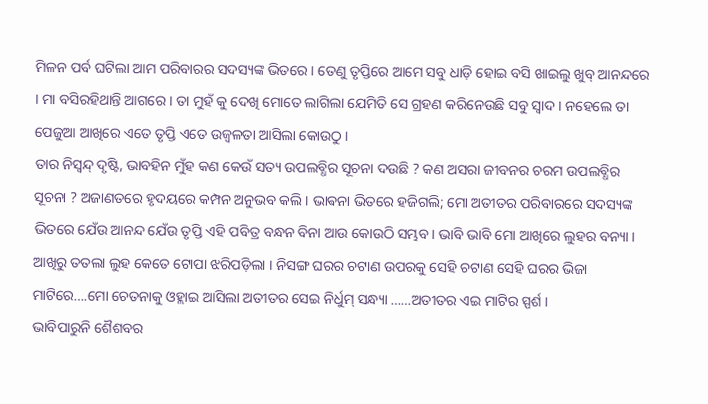ମିଳନ ପର୍ବ ଘଟିଲା ଆମ ପରିବାରର ସଦସ୍ୟଙ୍କ ଭିତରେ । ତେଣୁ ତୃପ୍ତିରେ ଆମେ ସବୁ ଧାଡ଼ି ହୋଇ ବସି ଖାଇଲୁ ଖୁବ୍ ଆନନ୍ଦରେ । ମା ବସିରହିଥାନ୍ତି ଆଗରେ । ତା ମୁହଁ କୁ ଦେଖି ମୋତେ ଲାଗିଲା ଯେମିତି ସେ ଗ୍ରହଣ କରିନେଉଛି ସବୁ ସ୍ଵାଦ । ନହେଲେ ତା ପେଜୁଆ ଆଖିରେ ଏତେ ତୃପ୍ତି ଏତେ ଉଜ୍ବଳତା ଆସିଲା କୋଉଠୁ ।
ତାର ନିସ୍ଵନ୍ଦ୍ ଦୃଷ୍ଟି, ଭାବହିନ ମୁଁହ କଣ କେଉଁ ସତ୍ୟ ଉପଲବ୍ଧିର ସୂଚନା ଦଉଛି ? କଣ ଅସରା ଜୀବନର ଚରମ ଉପଲବ୍ଧିର ସୂଚନା ? ଅଜାଣତରେ ହୃଦୟରେ କମ୍ପନ ଅନୁଭବ କଲି । ଭାଵନା ଭିତରେ ହଜିଗଲି; ମୋ ଅତୀତର ପରିବାରରେ ସଦସ୍ୟଙ୍କ ଭିତରେ ଯେଁଉ ଆନନ୍ଦ ଯେଁଉ ତୃପ୍ତି ଏହି ପବିତ୍ର ବନ୍ଧନ ବିନା ଆଉ କୋଉଠି ସମ୍ଭବ। ଭାବି ଭାବି ମୋ ଆଖିରେ ଲୁହର ବନ୍ୟା । ଆଖିରୁ ତତଲା ଲୁହ କେତେ ଟୋପା ଝରିପଡ଼ିଲା । ନିସଙ୍ଗ ଘରର ଚଟାଣ ଉପରକୁ ସେହି ଚଟାଣ ସେହି ଘରର ଭିଜା ମାଟିରେ….ମୋ ଚେତନାକୁ ଓହ୍ଲାଇ ଆସିଲା ଅତୀତର ସେଇ ନିର୍ଧୁମ୍ ସନ୍ଧ୍ୟା ……ଅତୀତର ଏଇ ମାଟିର ସ୍ପର୍ଶ ।
ଭାବିପାରୁନି ଶୈଶବର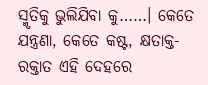ସ୍ମୃତିକୁ ଭୁଲିଯିବା କୁ……। କେତେ ଯନ୍ତ୍ରଣା, କେତେ କଷ୍ଟ, କ୍ଷତାକ୍ତ-ରକ୍ତାତ ଏହି ଦେହରେ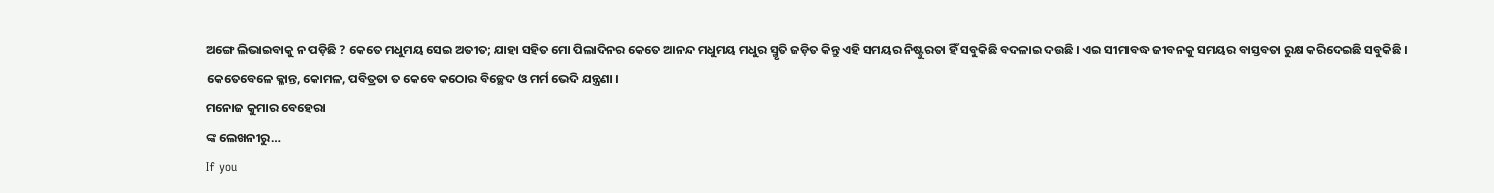ଅଙ୍ଗେ ଲିଭାଇବାକୁ ନ ପଡ଼ିଛି ? କେତେ ମଧୁମୟ ସେଇ ଅତୀତ; ଯାହା ସହିତ ମୋ ପିଲାଦିନର କେତେ ଆନନ୍ଦ ମଧୁମୟ ମଧୁର ସ୍ମୃତି ଜଡ଼ିତ କିନ୍ତୁ ଏହି ସମୟର ନିଷ୍ଟୁରତା ହିଁ ସବୁକିଛି ବଦଳାଇ ଦଉଛି । ଏଇ ସୀମାବଦ୍ଧ ଜୀବନକୁ ସମୟର ବାସ୍ତବତା ରୁକ୍ଷ କରିଦେଇଛି ସବୁକିଛି । କେତେବେଳେ କ୍ଳାନ୍ତ, କୋମଳ, ପବିତ୍ରତା ତ କେବେ କଠୋର ବିଚ୍ଛେଦ ଓ ମର୍ମ ଭେଦି ଯନ୍ତ୍ରଣା ।
ମନୋଜ କୁମାର ବେହେରା
ଙ୍କ ଲେଖନୀରୁ…
If you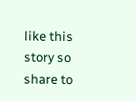like this story so share to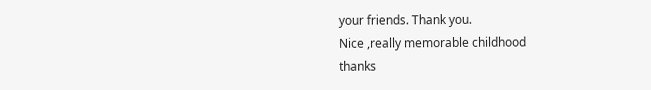your friends. Thank you.
Nice ,really memorable childhood
thanks